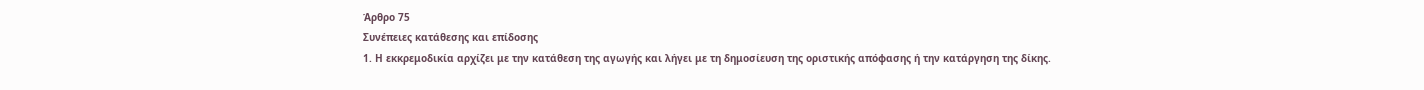Άρθρο 75
Συνέπειες κατάθεσης και επίδοσης
1. Η εκκρεμοδικία αρχίζει με την κατάθεση της αγωγής και λήγει με τη δημοσίευση της οριστικής απόφασης ή την κατάργηση της δίκης.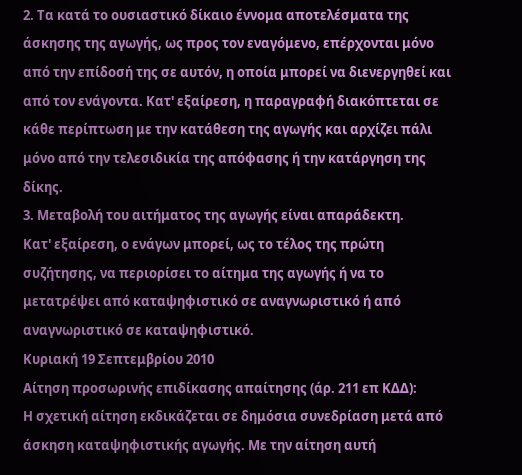2. Τα κατά το ουσιαστικό δίκαιο έννομα αποτελέσματα της άσκησης της αγωγής, ως προς τον εναγόμενο, επέρχονται μόνο από την επίδοσή της σε αυτόν, η οποία μπορεί να διενεργηθεί και από τον ενάγοντα. Κατ' εξαίρεση, η παραγραφή διακόπτεται σε κάθε περίπτωση με την κατάθεση της αγωγής και αρχίζει πάλι μόνο από την τελεσιδικία της απόφασης ή την κατάργηση της δίκης.
3. Μεταβολή του αιτήματος της αγωγής είναι απαράδεκτη.
Κατ' εξαίρεση, ο ενάγων μπορεί, ως το τέλος της πρώτη συζήτησης, να περιορίσει το αίτημα της αγωγής ή να το μετατρέψει από καταψηφιστικό σε αναγνωριστικό ή από αναγνωριστικό σε καταψηφιστικό.
Κυριακή 19 Σεπτεμβρίου 2010
Αίτηση προσωρινής επιδίκασης απαίτησης (άρ. 211 επ ΚΔΔ):
Η σχετική αίτηση εκδικάζεται σε δημόσια συνεδρίαση μετά από άσκηση καταψηφιστικής αγωγής. Με την αίτηση αυτή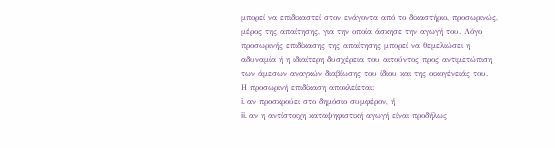μπορεί να επιδικαστεί στον ενάγοντα από το δικαστήριο, προσωρινώς, μέρος της απαίτησης, για την οποία άσκησε την αγωγή του. Λόγο προσωρινής επιδίκασης της απαίτησης μπορεί να θεμελιώσει η αδυναμία ή η ιδιαίτερη δυσχέρεια του αιτούντος προς αντιμετώπιση των άμεσων αναγκών διαβίωσης του ίδιου και της οικογένειάς του.
Η προσωρινή επιδίκαση αποκλείεται:
i. αν προσκρούει στο δημόσιο συμφέρον, ή
ii. αν η αντίστοιχη καταψηφιστική αγωγή είναι προδήλως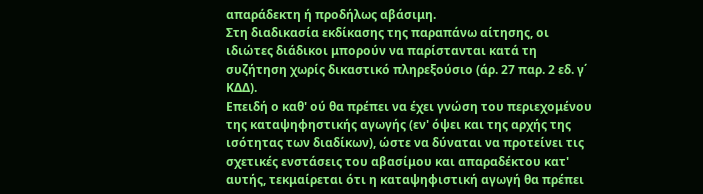απαράδεκτη ή προδήλως αβάσιμη.
Στη διαδικασία εκδίκασης της παραπάνω αίτησης, οι ιδιώτες διάδικοι μπορούν να παρίστανται κατά τη συζήτηση χωρίς δικαστικό πληρεξούσιο (άρ. 27 παρ. 2 εδ. γ΄ ΚΔΔ).
Επειδή ο καθ' ού θα πρέπει να έχει γνώση του περιεχομένου της καταψηφηστικής αγωγής (εν' όψει και της αρχής της ισότητας των διαδίκων), ώστε να δύναται να προτείνει τις σχετικές ενστάσεις του αβασίμου και απαραδέκτου κατ' αυτής, τεκμαίρεται ότι η καταψηφιστική αγωγή θα πρέπει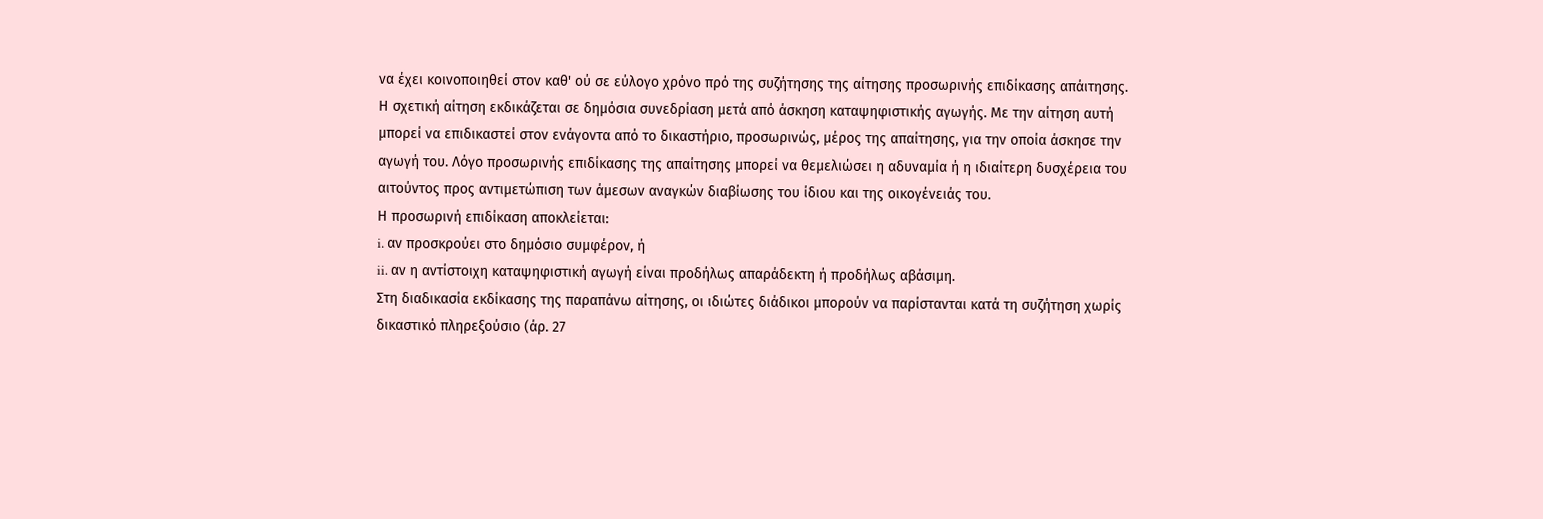να έχει κοινοποιηθεί στον καθ' ού σε εύλογο χρόνο πρό της συζήτησης της αίτησης προσωρινής επιδίκασης απάιτησης.
Η σχετική αίτηση εκδικάζεται σε δημόσια συνεδρίαση μετά από άσκηση καταψηφιστικής αγωγής. Με την αίτηση αυτή μπορεί να επιδικαστεί στον ενάγοντα από το δικαστήριο, προσωρινώς, μέρος της απαίτησης, για την οποία άσκησε την αγωγή του. Λόγο προσωρινής επιδίκασης της απαίτησης μπορεί να θεμελιώσει η αδυναμία ή η ιδιαίτερη δυσχέρεια του αιτούντος προς αντιμετώπιση των άμεσων αναγκών διαβίωσης του ίδιου και της οικογένειάς του.
Η προσωρινή επιδίκαση αποκλείεται:
i. αν προσκρούει στο δημόσιο συμφέρον, ή
ii. αν η αντίστοιχη καταψηφιστική αγωγή είναι προδήλως απαράδεκτη ή προδήλως αβάσιμη.
Στη διαδικασία εκδίκασης της παραπάνω αίτησης, οι ιδιώτες διάδικοι μπορούν να παρίστανται κατά τη συζήτηση χωρίς δικαστικό πληρεξούσιο (άρ. 27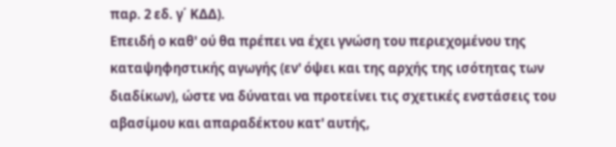παρ. 2 εδ. γ΄ ΚΔΔ).
Επειδή ο καθ' ού θα πρέπει να έχει γνώση του περιεχομένου της καταψηφηστικής αγωγής (εν' όψει και της αρχής της ισότητας των διαδίκων), ώστε να δύναται να προτείνει τις σχετικές ενστάσεις του αβασίμου και απαραδέκτου κατ' αυτής,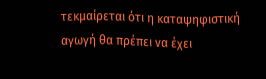τεκμαίρεται ότι η καταψηφιστική αγωγή θα πρέπει να έχει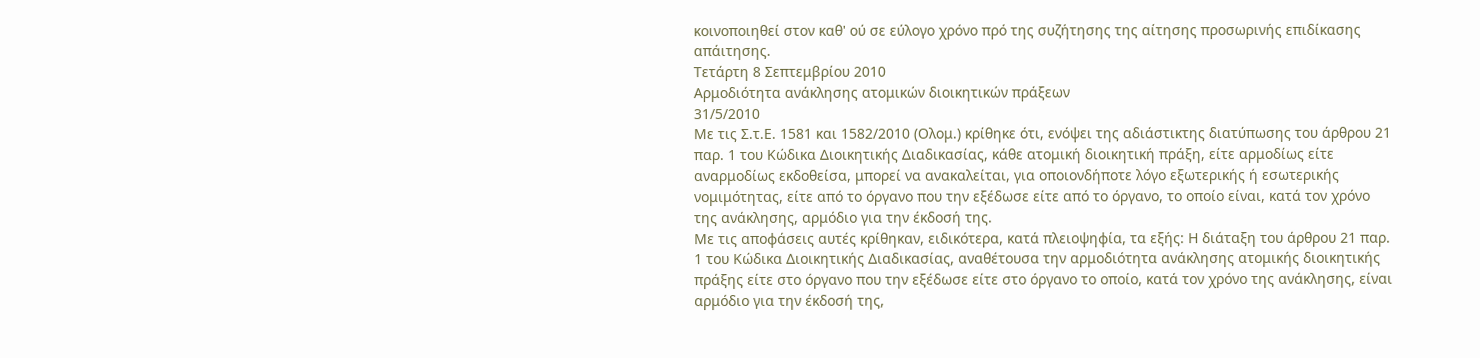κοινοποιηθεί στον καθ' ού σε εύλογο χρόνο πρό της συζήτησης της αίτησης προσωρινής επιδίκασης απάιτησης.
Τετάρτη 8 Σεπτεμβρίου 2010
Αρμοδιότητα ανάκλησης ατομικών διοικητικών πράξεων
31/5/2010
Με τις Σ.τ.Ε. 1581 και 1582/2010 (Ολομ.) κρίθηκε ότι, ενόψει της αδιάστικτης διατύπωσης του άρθρου 21 παρ. 1 του Κώδικα Διοικητικής Διαδικασίας, κάθε ατομική διοικητική πράξη, είτε αρμοδίως είτε αναρμοδίως εκδοθείσα, μπορεί να ανακαλείται, για οποιονδήποτε λόγο εξωτερικής ή εσωτερικής νομιμότητας, είτε από το όργανο που την εξέδωσε είτε από το όργανο, το οποίο είναι, κατά τον χρόνο της ανάκλησης, αρμόδιο για την έκδοσή της.
Με τις αποφάσεις αυτές κρίθηκαν, ειδικότερα, κατά πλειοψηφία, τα εξής: Η διάταξη του άρθρου 21 παρ. 1 του Κώδικα Διοικητικής Διαδικασίας, αναθέτουσα την αρμοδιότητα ανάκλησης ατομικής διοικητικής πράξης είτε στο όργανο που την εξέδωσε είτε στο όργανο το οποίο, κατά τον χρόνο της ανάκλησης, είναι αρμόδιο για την έκδοσή της,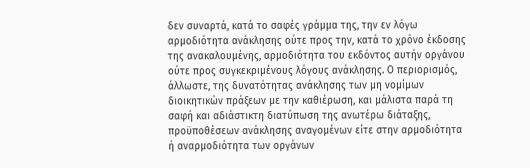δεν συναρτά, κατά το σαφές γράμμα της, την εν λόγω αρμοδιότητα ανάκλησης ούτε προς την, κατά το χρόνο έκδοσης της ανακαλουμένης, αρμοδιότητα του εκδόντος αυτήν οργάνου ούτε προς συγκεκριμένους λόγους ανάκλησης. Ο περιορισμός, άλλωστε, της δυνατότητας ανάκλησης των μη νομίμων διοικητικών πράξεων με την καθιέρωση, και μάλιστα παρά τη σαφή και αδιάστικτη διατύπωση της ανωτέρω διάταξης, προϋποθέσεων ανάκλησης αναγομένων είτε στην αρμοδιότητα ή αναρμοδιότητα των οργάνων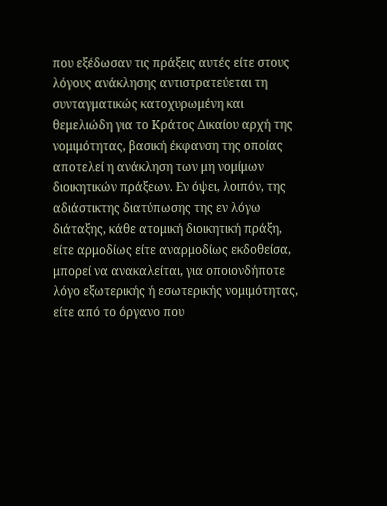που εξέδωσαν τις πράξεις αυτές είτε στους λόγους ανάκλησης αντιστρατεύεται τη συνταγματικώς κατοχυρωμένη και θεμελιώδη για το Κράτος Δικαίου αρχή της νομιμότητας, βασική έκφανση της οποίας αποτελεί η ανάκληση των μη νομίμων διοικητικών πράξεων. Εν όψει, λοιπόν, της αδιάστικτης διατύπωσης της εν λόγω διάταξης, κάθε ατομική διοικητική πράξη, είτε αρμοδίως είτε αναρμοδίως εκδοθείσα, μπορεί να ανακαλείται, για οποιονδήποτε λόγο εξωτερικής ή εσωτερικής νομιμότητας, είτε από το όργανο που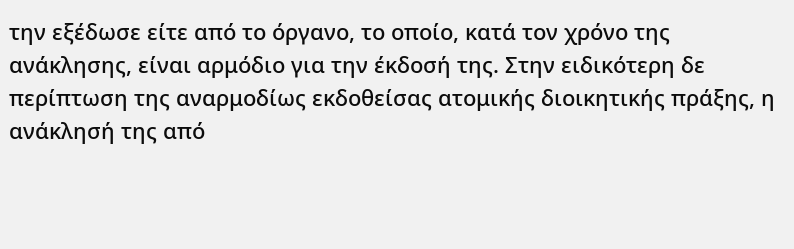την εξέδωσε είτε από το όργανο, το οποίο, κατά τον χρόνο της ανάκλησης, είναι αρμόδιο για την έκδοσή της. Στην ειδικότερη δε περίπτωση της αναρμοδίως εκδοθείσας ατομικής διοικητικής πράξης, η ανάκλησή της από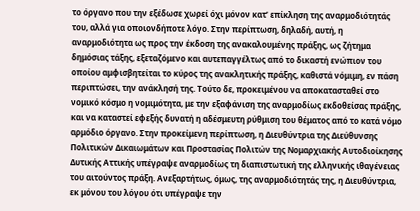το όργανο που την εξέδωσε χωρεί όχι μόνον κατ’ επίκληση της αναρμοδιότητάς του, αλλά για οποιονδήποτε λόγο. Στην περίπτωση, δηλαδή, αυτή, η αναρμοδιότητα ως προς την έκδοση της ανακαλουμένης πράξης, ως ζήτημα δημόσιας τάξης, εξεταζόμενο και αυτεπαγγέλτως από το δικαστή ενώπιον του οποίου αμφισβητείται το κύρος της ανακλητικής πράξης, καθιστά νόμιμη, εν πάση περιπτώσει, την ανάκλησή της. Τούτο δε, προκειμένου να αποκατασταθεί στο νομικό κόσμο η νομιμότητα, με την εξαφάνιση της αναρμοδίως εκδοθείσας πράξης, και να καταστεί εφεξής δυνατή η αδέσμευτη ρύθμιση του θέματος από το κατά νόμο αρμόδιο όργανο. Στην προκείμενη περίπτωση, η Διευθύντρια της Διεύθυνσης Πολιτικών Δικαιωμάτων και Προστασίας Πολιτών της Νομαρχιακής Αυτοδιοίκησης Δυτικής Αττικής υπέγραψε αναρμοδίως τη διαπιστωτική της ελληνικής ιθαγένειας του αιτούντος πράξη. Ανεξαρτήτως, όμως, της αναρμοδιότητάς της, η Διευθύντρια, εκ μόνου του λόγου ότι υπέγραψε την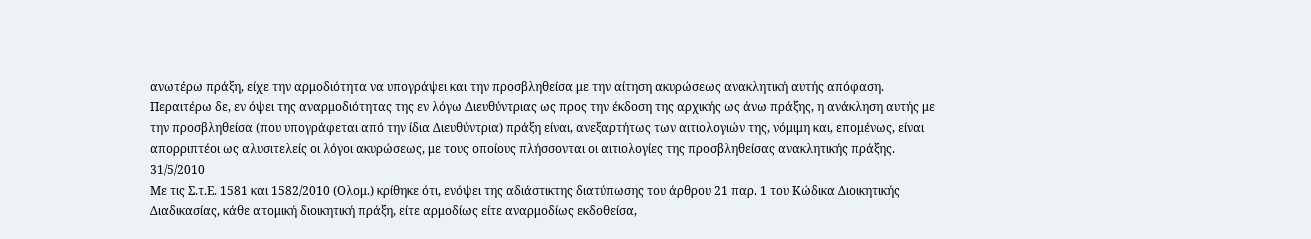ανωτέρω πράξη, είχε την αρμοδιότητα να υπογράψει και την προσβληθείσα με την αίτηση ακυρώσεως ανακλητική αυτής απόφαση. Περαιτέρω δε, εν όψει της αναρμοδιότητας της εν λόγω Διευθύντριας ως προς την έκδοση της αρχικής ως άνω πράξης, η ανάκληση αυτής με την προσβληθείσα (που υπογράφεται από την ίδια Διευθύντρια) πράξη είναι, ανεξαρτήτως των αιτιολογιών της, νόμιμη και, επομένως, είναι απορριπτέοι ως αλυσιτελείς οι λόγοι ακυρώσεως, με τους οποίους πλήσσονται οι αιτιολογίες της προσβληθείσας ανακλητικής πράξης.
31/5/2010
Με τις Σ.τ.Ε. 1581 και 1582/2010 (Ολομ.) κρίθηκε ότι, ενόψει της αδιάστικτης διατύπωσης του άρθρου 21 παρ. 1 του Κώδικα Διοικητικής Διαδικασίας, κάθε ατομική διοικητική πράξη, είτε αρμοδίως είτε αναρμοδίως εκδοθείσα,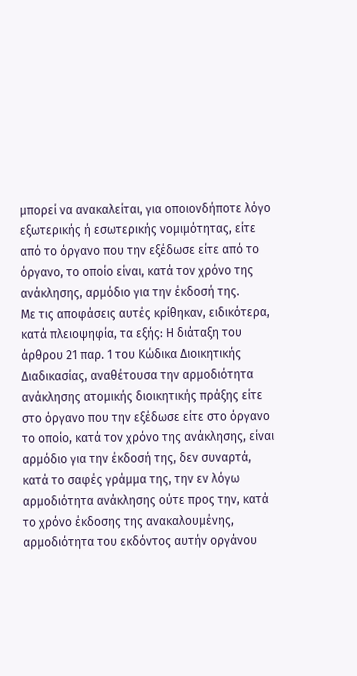μπορεί να ανακαλείται, για οποιονδήποτε λόγο εξωτερικής ή εσωτερικής νομιμότητας, είτε από το όργανο που την εξέδωσε είτε από το όργανο, το οποίο είναι, κατά τον χρόνο της ανάκλησης, αρμόδιο για την έκδοσή της.
Με τις αποφάσεις αυτές κρίθηκαν, ειδικότερα, κατά πλειοψηφία, τα εξής: Η διάταξη του άρθρου 21 παρ. 1 του Κώδικα Διοικητικής Διαδικασίας, αναθέτουσα την αρμοδιότητα ανάκλησης ατομικής διοικητικής πράξης είτε στο όργανο που την εξέδωσε είτε στο όργανο το οποίο, κατά τον χρόνο της ανάκλησης, είναι αρμόδιο για την έκδοσή της, δεν συναρτά, κατά το σαφές γράμμα της, την εν λόγω αρμοδιότητα ανάκλησης ούτε προς την, κατά το χρόνο έκδοσης της ανακαλουμένης, αρμοδιότητα του εκδόντος αυτήν οργάνου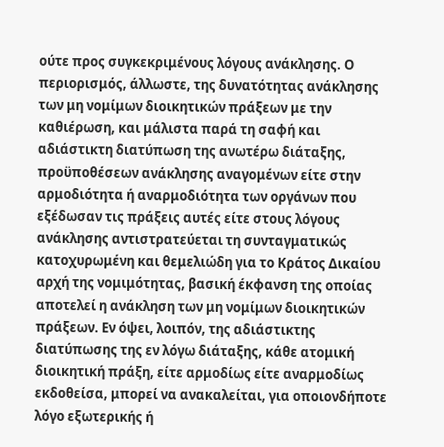ούτε προς συγκεκριμένους λόγους ανάκλησης. Ο περιορισμός, άλλωστε, της δυνατότητας ανάκλησης των μη νομίμων διοικητικών πράξεων με την καθιέρωση, και μάλιστα παρά τη σαφή και αδιάστικτη διατύπωση της ανωτέρω διάταξης, προϋποθέσεων ανάκλησης αναγομένων είτε στην αρμοδιότητα ή αναρμοδιότητα των οργάνων που εξέδωσαν τις πράξεις αυτές είτε στους λόγους ανάκλησης αντιστρατεύεται τη συνταγματικώς κατοχυρωμένη και θεμελιώδη για το Κράτος Δικαίου αρχή της νομιμότητας, βασική έκφανση της οποίας αποτελεί η ανάκληση των μη νομίμων διοικητικών πράξεων. Εν όψει, λοιπόν, της αδιάστικτης διατύπωσης της εν λόγω διάταξης, κάθε ατομική διοικητική πράξη, είτε αρμοδίως είτε αναρμοδίως εκδοθείσα, μπορεί να ανακαλείται, για οποιονδήποτε λόγο εξωτερικής ή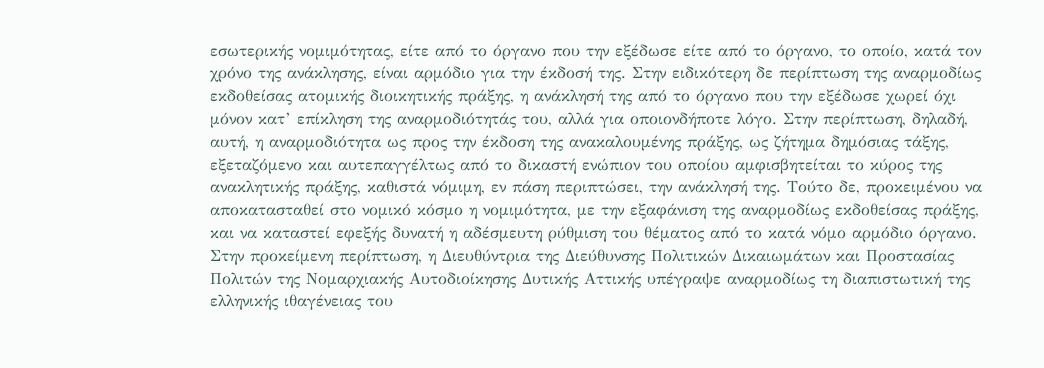εσωτερικής νομιμότητας, είτε από το όργανο που την εξέδωσε είτε από το όργανο, το οποίο, κατά τον χρόνο της ανάκλησης, είναι αρμόδιο για την έκδοσή της. Στην ειδικότερη δε περίπτωση της αναρμοδίως εκδοθείσας ατομικής διοικητικής πράξης, η ανάκλησή της από το όργανο που την εξέδωσε χωρεί όχι μόνον κατ’ επίκληση της αναρμοδιότητάς του, αλλά για οποιονδήποτε λόγο. Στην περίπτωση, δηλαδή, αυτή, η αναρμοδιότητα ως προς την έκδοση της ανακαλουμένης πράξης, ως ζήτημα δημόσιας τάξης, εξεταζόμενο και αυτεπαγγέλτως από το δικαστή ενώπιον του οποίου αμφισβητείται το κύρος της ανακλητικής πράξης, καθιστά νόμιμη, εν πάση περιπτώσει, την ανάκλησή της. Τούτο δε, προκειμένου να αποκατασταθεί στο νομικό κόσμο η νομιμότητα, με την εξαφάνιση της αναρμοδίως εκδοθείσας πράξης, και να καταστεί εφεξής δυνατή η αδέσμευτη ρύθμιση του θέματος από το κατά νόμο αρμόδιο όργανο. Στην προκείμενη περίπτωση, η Διευθύντρια της Διεύθυνσης Πολιτικών Δικαιωμάτων και Προστασίας Πολιτών της Νομαρχιακής Αυτοδιοίκησης Δυτικής Αττικής υπέγραψε αναρμοδίως τη διαπιστωτική της ελληνικής ιθαγένειας του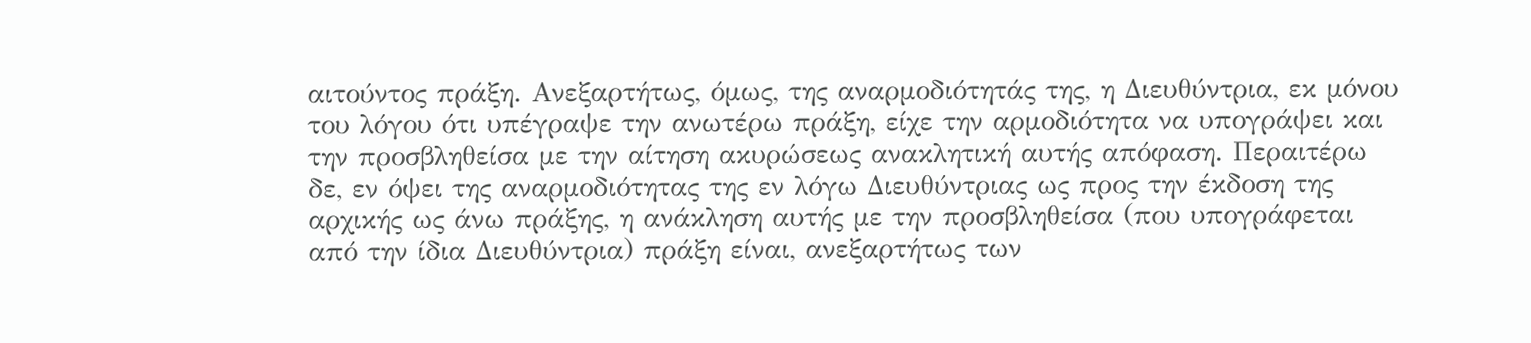αιτούντος πράξη. Ανεξαρτήτως, όμως, της αναρμοδιότητάς της, η Διευθύντρια, εκ μόνου του λόγου ότι υπέγραψε την ανωτέρω πράξη, είχε την αρμοδιότητα να υπογράψει και την προσβληθείσα με την αίτηση ακυρώσεως ανακλητική αυτής απόφαση. Περαιτέρω δε, εν όψει της αναρμοδιότητας της εν λόγω Διευθύντριας ως προς την έκδοση της αρχικής ως άνω πράξης, η ανάκληση αυτής με την προσβληθείσα (που υπογράφεται από την ίδια Διευθύντρια) πράξη είναι, ανεξαρτήτως των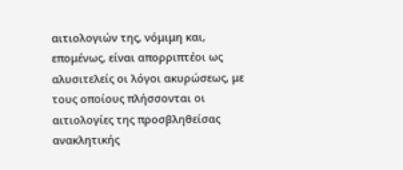αιτιολογιών της, νόμιμη και, επομένως, είναι απορριπτέοι ως αλυσιτελείς οι λόγοι ακυρώσεως, με τους οποίους πλήσσονται οι αιτιολογίες της προσβληθείσας ανακλητικής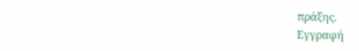πράξης.
Εγγραφή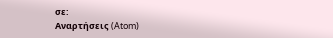σε:
Αναρτήσεις (Atom)